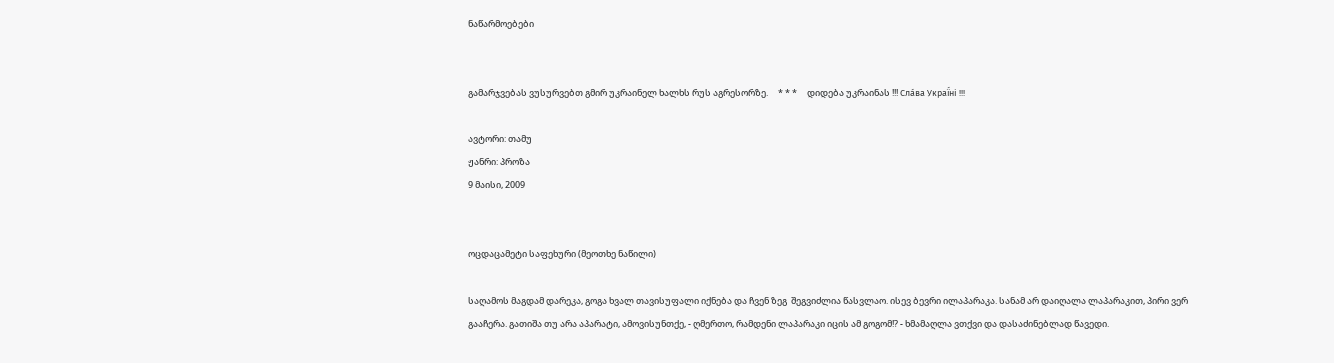ნაწარმოებები


გამარჯვებას ვუსურვებთ გმირ უკრაინელ ხალხს რუს აგრესორზე.     * * *     დიდება უკრაინას !!! Сла́ва Украї́ні !!!

ავტორი: თამუ
ჟანრი: პროზა
9 მაისი, 2009


ოცდაცამეტი საფეხური (მეოთხე ნაწილი)

საღამოს მაგდამ დარეკა, გოგა ხვალ თავისუფალი იქნება და ჩვენ ზეგ  შეგვიძლია წასვლაო. ისევ ბევრი ილაპარაკა. სანამ არ დაიღალა ლაპარაკით, პირი ვერ გააჩერა. გათიშა თუ არა აპარატი, ამოვისუნთქე, - ღმერთო, რამდენი ლაპარაკი იცის ამ გოგომ!? - ხმამაღლა ვთქვი და დასაძინებლად წავედი.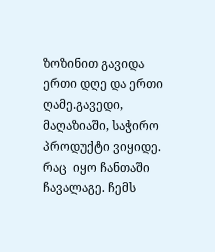ზოზინით გავიდა ერთი დღე და ერთი ღამე.გავედი, მაღაზიაში, საჭირო პროდუქტი ვიყიდე. რაც  იყო ჩანთაში ჩავალაგე. ჩემს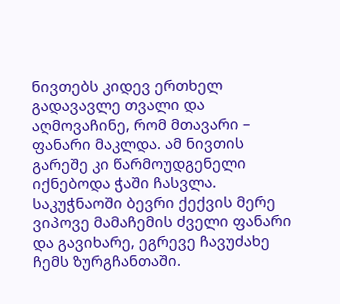ნივთებს კიდევ ერთხელ გადავავლე თვალი და აღმოვაჩინე, რომ მთავარი – ფანარი მაკლდა. ამ ნივთის გარეშე კი წარმოუდგენელი იქნებოდა ჭაში ჩასვლა. საკუჭნაოში ბევრი ქექვის მერე ვიპოვე მამაჩემის ძველი ფანარი და გავიხარე, ეგრევე ჩავუძახე ჩემს ზურგჩანთაში.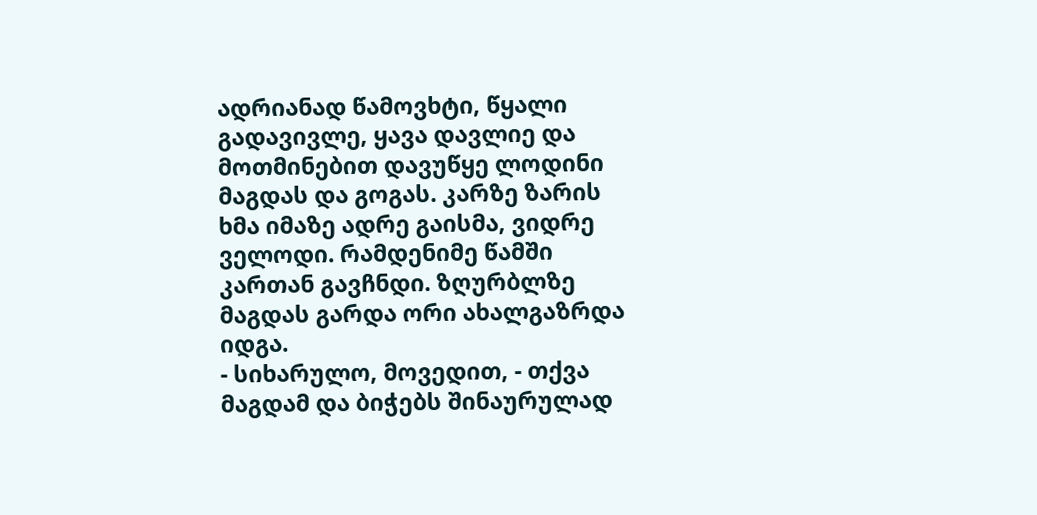ადრიანად წამოვხტი, წყალი გადავივლე, ყავა დავლიე და მოთმინებით დავუწყე ლოდინი მაგდას და გოგას. კარზე ზარის ხმა იმაზე ადრე გაისმა, ვიდრე ველოდი. რამდენიმე წამში კართან გავჩნდი. ზღურბლზე მაგდას გარდა ორი ახალგაზრდა იდგა.
- სიხარულო, მოვედით, - თქვა მაგდამ და ბიჭებს შინაურულად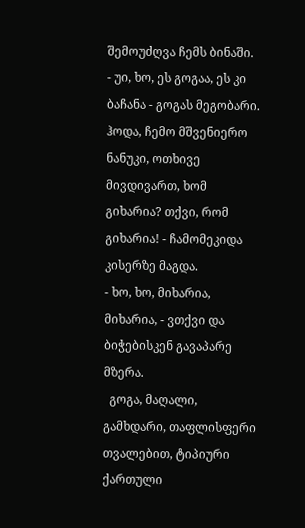შემოუძღვა ჩემს ბინაში.
- უი, ხო, ეს გოგაა, ეს კი ბაჩანა - გოგას მეგობარი. ჰოდა, ჩემო მშვენიერო ნანუკი, ოთხივე მივდივართ, ხომ გიხარია? თქვი, რომ გიხარია! - ჩამომეკიდა კისერზე მაგდა.
- ხო, ხო, მიხარია, მიხარია, - ვთქვი და ბიჭებისკენ გავაპარე მზერა.
  გოგა, მაღალი, გამხდარი, თაფლისფერი თვალებით, ტიპიური ქართული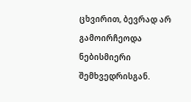ცხვირით, ბევრად არ გამოირჩეოდა ნებისმიერი შემხვედრისგან.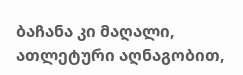ბაჩანა კი მაღალი, ათლეტური აღნაგობით,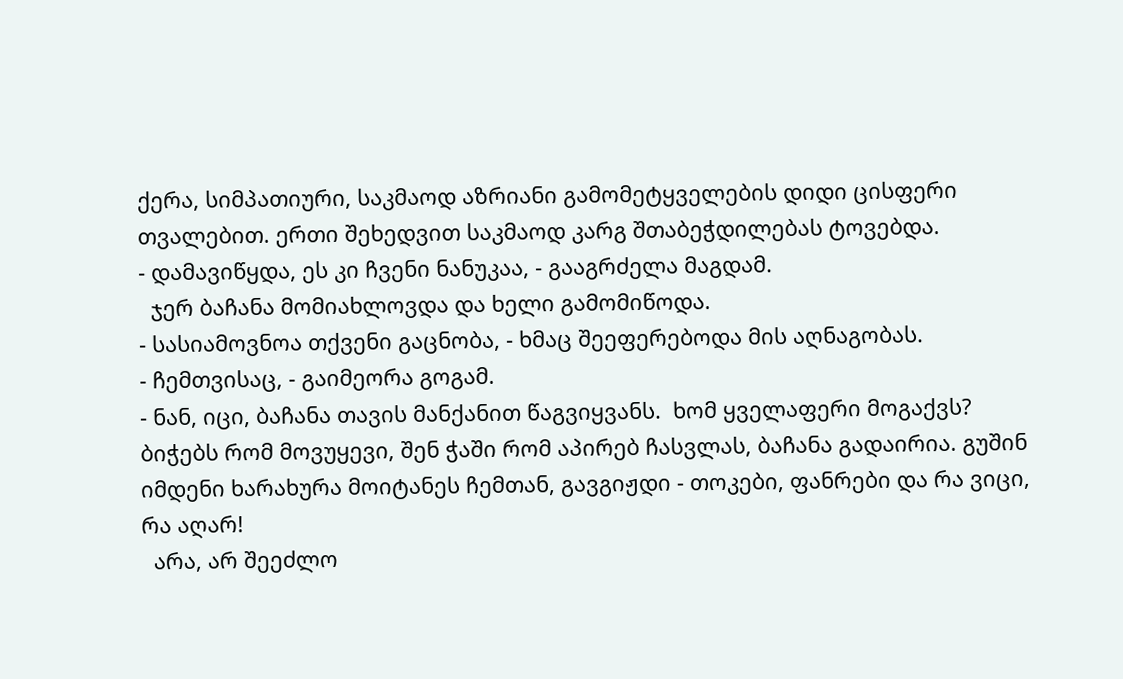ქერა, სიმპათიური, საკმაოდ აზრიანი გამომეტყველების დიდი ცისფერი თვალებით. ერთი შეხედვით საკმაოდ კარგ შთაბეჭდილებას ტოვებდა.
- დამავიწყდა, ეს კი ჩვენი ნანუკაა, - გააგრძელა მაგდამ.
  ჯერ ბაჩანა მომიახლოვდა და ხელი გამომიწოდა.
- სასიამოვნოა თქვენი გაცნობა, - ხმაც შეეფერებოდა მის აღნაგობას.
- ჩემთვისაც, - გაიმეორა გოგამ.
- ნან, იცი, ბაჩანა თავის მანქანით წაგვიყვანს.  ხომ ყველაფერი მოგაქვს? ბიჭებს რომ მოვუყევი, შენ ჭაში რომ აპირებ ჩასვლას, ბაჩანა გადაირია. გუშინ იმდენი ხარახურა მოიტანეს ჩემთან, გავგიჟდი - თოკები, ფანრები და რა ვიცი, რა აღარ!
  არა, არ შეეძლო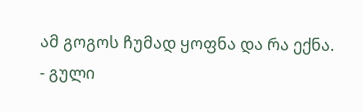ამ გოგოს ჩუმად ყოფნა და რა ექნა.
- გული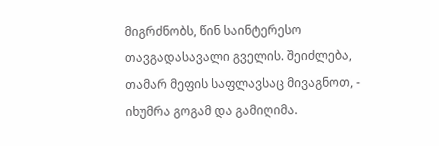მიგრძნობს, წინ საინტერესო თავგადასავალი გველის. შეიძლება, თამარ მეფის საფლავსაც მივაგნოთ, - იხუმრა გოგამ და გამიღიმა.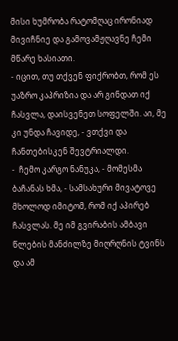მისი ხუმრობა რატომღაც ირონიად მივიჩნიე და გამოვამჟღავნე ჩემი მწარე ხასიათი.
- იცით, თუ თქვენ ფიქრობთ, რომ ეს უაზრო კაპრიზია და არ გინდათ იქ ჩასვლა, დაისვენეთ სოფელში. აი, მე კი უნდა ჩავიდე, - ვთქვი და ჩანთებისკენ შევტრიალდი.
-  ჩემო კარგო ნანუკა, - მომესმა ბაჩანას ხმა, - სამსახური მივატოვე მხოლოდ იმიტომ, რომ იქ აპირებ ჩასვლას. მე იმ გვირაბის ამბავი წლების მანძილზე მიღრღნის ტვინს და ამ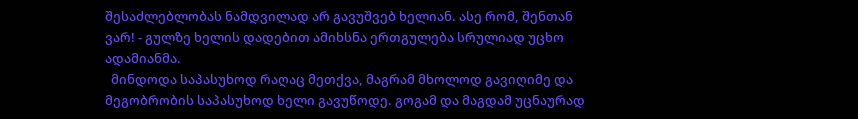შესაძლებლობას ნამდვილად არ გავუშვებ ხელიან. ასე რომ, შენთან ვარ! - გულზე ხელის დადებით ამიხსნა ერთგულება სრულიად უცხო ადამიანმა.
  მინდოდა საპასუხოდ რაღაც მეთქვა, მაგრამ მხოლოდ გავიღიმე და მეგობრობის საპასუხოდ ხელი გავუწოდე. გოგამ და მაგდამ უცნაურად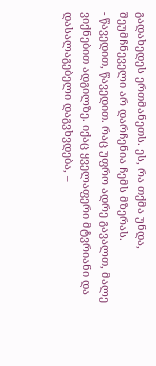გადახედეს ერთმანეთს. ეს, რა თქმა უნდა, შეუმჩნეველი არ დარჩენია ჩემს მზერას.
- წავედით, წავედით. რაც უფრო ადრე გავალთ, მალე ვიქნებით ადგილზე. იქაც ყველაფერი მტვრიანი და დასალაგებელი დაგვხვდება, –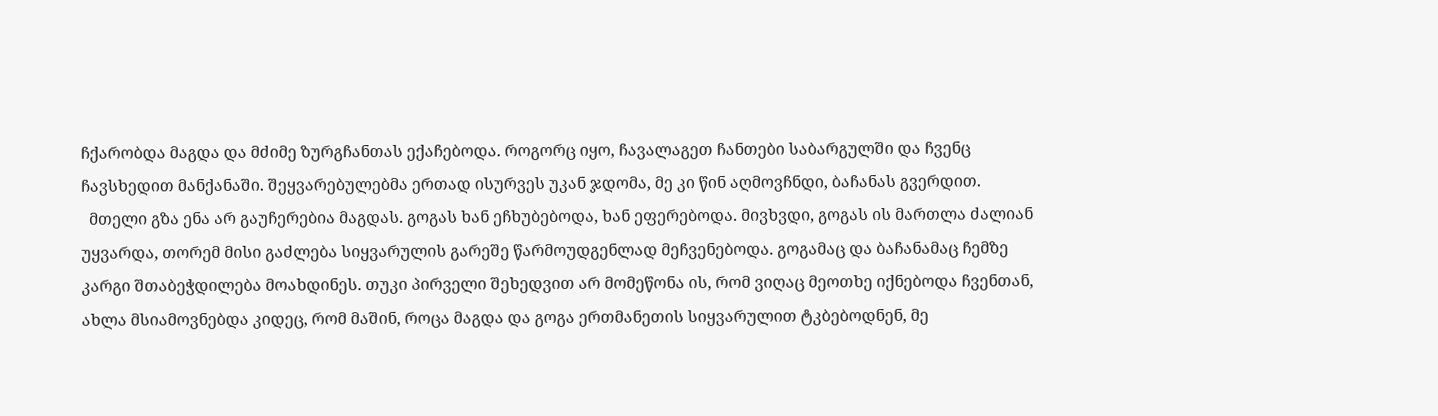ჩქარობდა მაგდა და მძიმე ზურგჩანთას ექაჩებოდა. როგორც იყო, ჩავალაგეთ ჩანთები საბარგულში და ჩვენც  ჩავსხედით მანქანაში. შეყვარებულებმა ერთად ისურვეს უკან ჯდომა, მე კი წინ აღმოვჩნდი, ბაჩანას გვერდით.
  მთელი გზა ენა არ გაუჩერებია მაგდას. გოგას ხან ეჩხუბებოდა, ხან ეფერებოდა. მივხვდი, გოგას ის მართლა ძალიან უყვარდა, თორემ მისი გაძლება სიყვარულის გარეშე წარმოუდგენლად მეჩვენებოდა. გოგამაც და ბაჩანამაც ჩემზე კარგი შთაბეჭდილება მოახდინეს. თუკი პირველი შეხედვით არ მომეწონა ის, რომ ვიღაც მეოთხე იქნებოდა ჩვენთან, ახლა მსიამოვნებდა კიდეც, რომ მაშინ, როცა მაგდა და გოგა ერთმანეთის სიყვარულით ტკბებოდნენ, მე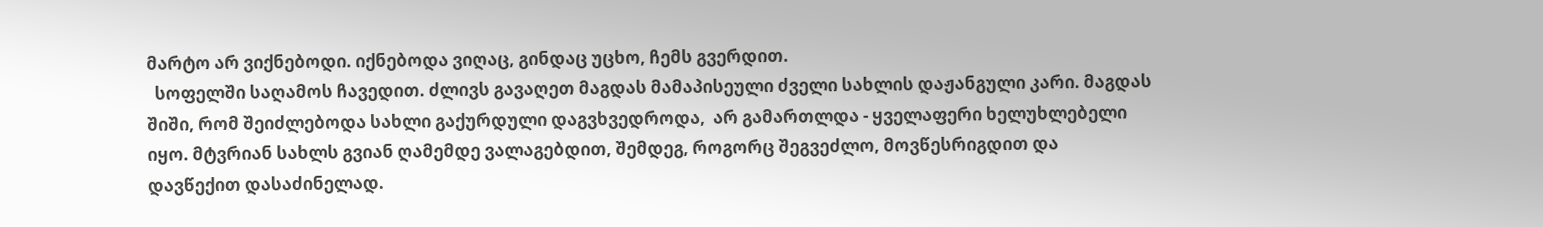მარტო არ ვიქნებოდი. იქნებოდა ვიღაც, გინდაც უცხო, ჩემს გვერდით.
  სოფელში საღამოს ჩავედით. ძლივს გავაღეთ მაგდას მამაპისეული ძველი სახლის დაჟანგული კარი. მაგდას შიში, რომ შეიძლებოდა სახლი გაქურდული დაგვხვედროდა,  არ გამართლდა - ყველაფერი ხელუხლებელი იყო. მტვრიან სახლს გვიან ღამემდე ვალაგებდით, შემდეგ, როგორც შეგვეძლო, მოვწესრიგდით და დავწექით დასაძინელად.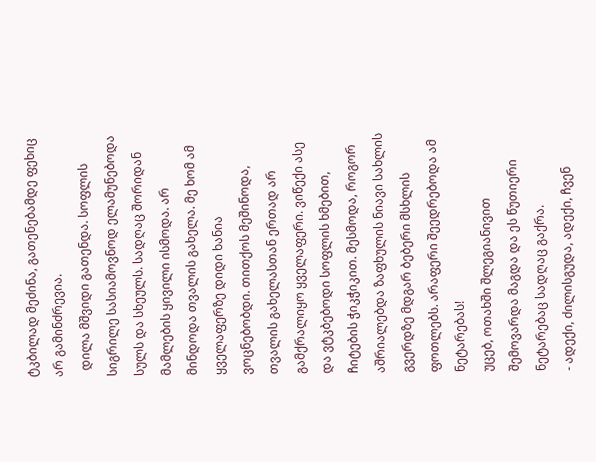ტკბილად მეძინა, გათენებამდე ფეხიც არ გამინძრევია.
  დილა მშვიდი გათენდა. სოფლის სიგრილე სასიამოვნოდ ელამუნებოდა სულს და სხეულს. სადღაც შორიდან მამლების ყივილი ისმოდა. არ მინდოდა თვალის გახელა. მე ხომ ამ ყველაფერზე დიდი ხანია ვოცნებობდი. თითქოს მეშინოდა, თვალის გახელასთან ერთად არ გამქრალიყო ყველაფერი. ვიწექი ასე და ვტკბებოდი სოფლის ხმებით, ჩიტების ჭიკჭიკით. მესმოდა, როგორ აშრიალებდა ზაფხულის ნიავი სახლის გვერდზე მდგარ ბებერი მსხლის ფოთლებს. არაფერი შეედრებოდა ამ ნეტარებას!
უცებ, ოთახში შლეგიანივით შემოვარდა მაგდა და ეს წუთიერი ნეტარებაც სადღაც გაქრა.
- ადექი, ძილისგუდა, ადექი, ჩვენ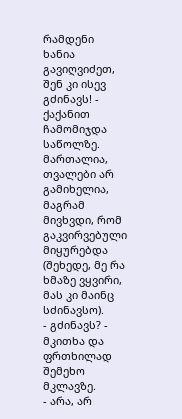რამდენი ხანია გავიღვიძეთ, შენ კი ისევ გძინავს! - ქაქანით ჩამომიჯდა საწოლზე. მართალია, თვალები არ გამიხელია, მაგრამ მივხვდი, რომ გაკვირვებული მიყურებდა (შეხედე, მე რა ხმაზე ვყვირი, მას კი მაინც სძინავსო).
- გძინავს? - მკითხა და ფრთხილად შემეხო მკლავზე.
- არა, არ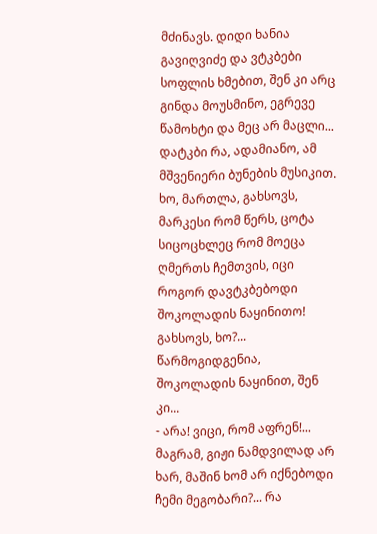მძინავს. დიდი ხანია გავიღვიძე და ვტკბები სოფლის ხმებით, შენ კი არც გინდა მოუსმინო, ეგრევე წამოხტი და მეც არ მაცლი... დატკბი რა, ადამიანო, ამ მშვენიერი ბუნების მუსიკით. ხო, მართლა, გახსოვს, მარკესი რომ წერს, ცოტა სიცოცხლეც რომ მოეცა ღმერთს ჩემთვის, იცი როგორ დავტკბებოდი შოკოლადის ნაყინითო! გახსოვს, ხო?... წარმოგიდგენია, შოკოლადის ნაყინით, შენ კი...
- არა! ვიცი, რომ აფრენ!... მაგრამ, გიჟი ნამდვილად არ ხარ, მაშინ ხომ არ იქნებოდი ჩემი მეგობარი?... რა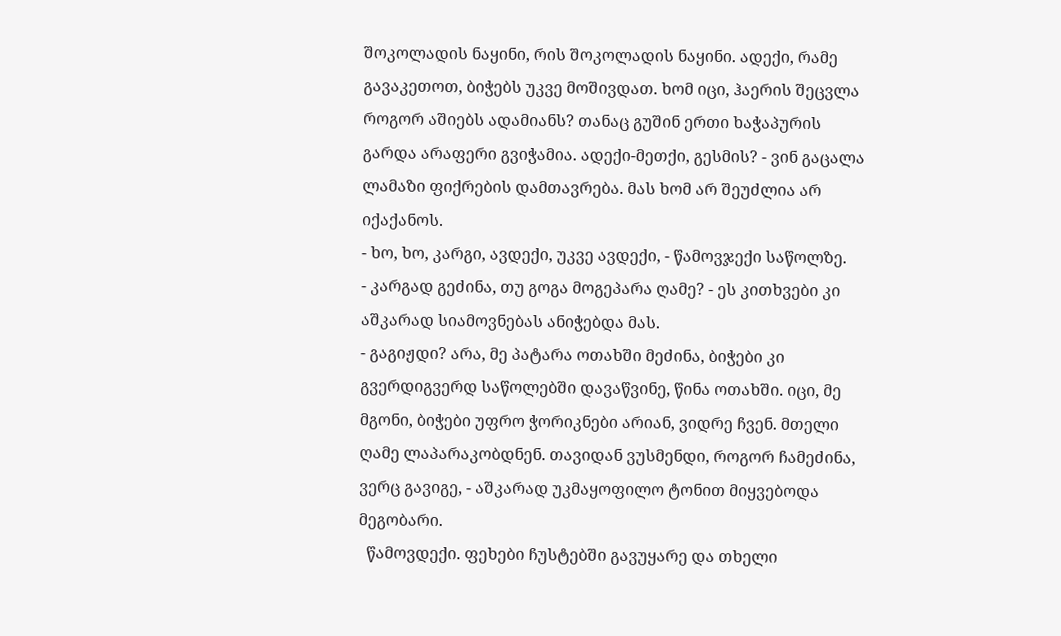შოკოლადის ნაყინი, რის შოკოლადის ნაყინი. ადექი, რამე გავაკეთოთ, ბიჭებს უკვე მოშივდათ. ხომ იცი, ჰაერის შეცვლა როგორ აშიებს ადამიანს? თანაც გუშინ ერთი ხაჭაპურის გარდა არაფერი გვიჭამია. ადექი-მეთქი, გესმის? - ვინ გაცალა ლამაზი ფიქრების დამთავრება. მას ხომ არ შეუძლია არ იქაქანოს.
- ხო, ხო, კარგი, ავდექი, უკვე ავდექი, - წამოვჯექი საწოლზე.
- კარგად გეძინა, თუ გოგა მოგეპარა ღამე? - ეს კითხვები კი აშკარად სიამოვნებას ანიჭებდა მას.
- გაგიჟდი? არა, მე პატარა ოთახში მეძინა, ბიჭები კი გვერდიგვერდ საწოლებში დავაწვინე, წინა ოთახში. იცი, მე მგონი, ბიჭები უფრო ჭორიკნები არიან, ვიდრე ჩვენ. მთელი ღამე ლაპარაკობდნენ. თავიდან ვუსმენდი, როგორ ჩამეძინა, ვერც გავიგე, - აშკარად უკმაყოფილო ტონით მიყვებოდა მეგობარი.
  წამოვდექი. ფეხები ჩუსტებში გავუყარე და თხელი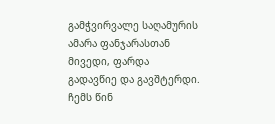გამჭვირვალე საღამურის ამარა ფანჯარასთან მივედი, ფარდა გადავწიე და გავშტერდი. ჩემს წინ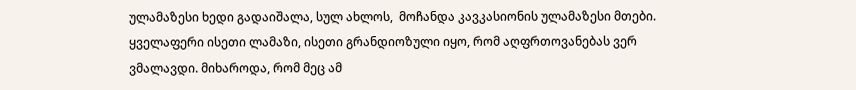ულამაზესი ხედი გადაიშალა, სულ ახლოს,  მოჩანდა კავკასიონის ულამაზესი მთები. ყველაფერი ისეთი ლამაზი, ისეთი გრანდიოზული იყო, რომ აღფრთოვანებას ვერ ვმალავდი. მიხაროდა, რომ მეც ამ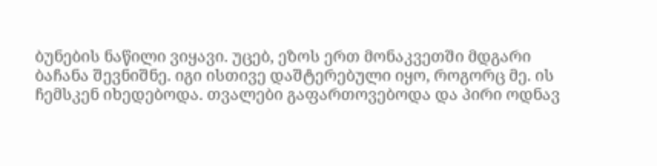ბუნების ნაწილი ვიყავი. უცებ, ეზოს ერთ მონაკვეთში მდგარი ბაჩანა შევნიშნე. იგი ისთივე დაშტერებული იყო, როგორც მე. ის ჩემსკენ იხედებოდა. თვალები გაფართოვებოდა და პირი ოდნავ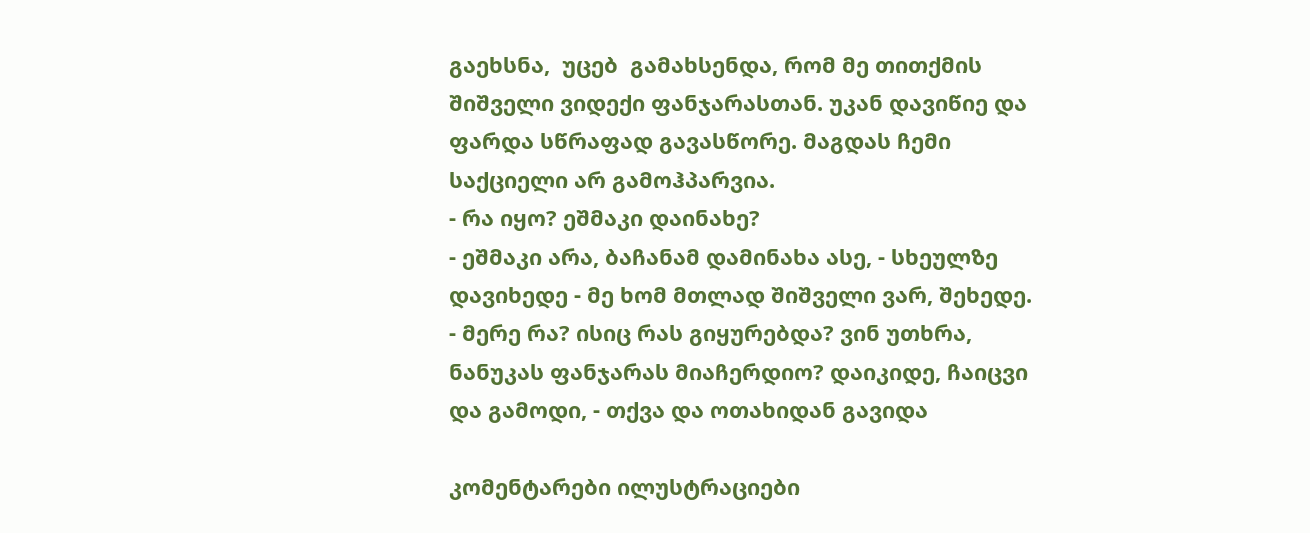გაეხსნა,  უცებ  გამახსენდა, რომ მე თითქმის შიშველი ვიდექი ფანჯარასთან. უკან დავიწიე და ფარდა სწრაფად გავასწორე. მაგდას ჩემი საქციელი არ გამოჰპარვია.
- რა იყო? ეშმაკი დაინახე?
- ეშმაკი არა, ბაჩანამ დამინახა ასე, - სხეულზე დავიხედე - მე ხომ მთლად შიშველი ვარ, შეხედე.
- მერე რა? ისიც რას გიყურებდა? ვინ უთხრა, ნანუკას ფანჯარას მიაჩერდიო? დაიკიდე, ჩაიცვი და გამოდი, - თქვა და ოთახიდან გავიდა

კომენტარები ილუსტრაციები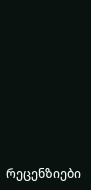რეცენზიები